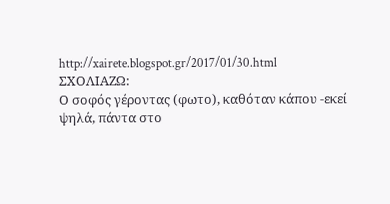http://xairete.blogspot.gr/2017/01/30.html
ΣΧΟΛΙΑΖΩ:
Ο σοφός γέροντας (φωτο), καθόταν κάπου -εκεί ψηλά, πάντα στο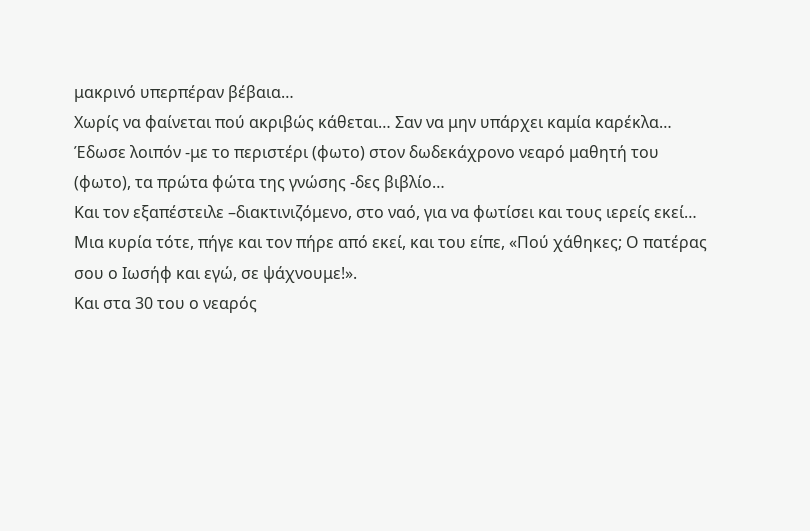μακρινό υπερπέραν βέβαια…
Χωρίς να φαίνεται πού ακριβώς κάθεται… Σαν να μην υπάρχει καμία καρέκλα…
Έδωσε λοιπόν -με το περιστέρι (φωτο) στον δωδεκάχρονο νεαρό μαθητή του (φωτο), τα πρώτα φώτα της γνώσης -δες βιβλίο…
Και τον εξαπέστειλε –διακτινιζόμενο, στο ναό, για να φωτίσει και τους ιερείς εκεί…
Μια κυρία τότε, πήγε και τον πήρε από εκεί, και του είπε, «Πού χάθηκες; Ο πατέρας σου ο Ιωσήφ και εγώ, σε ψάχνουμε!».
Και στα 30 του ο νεαρός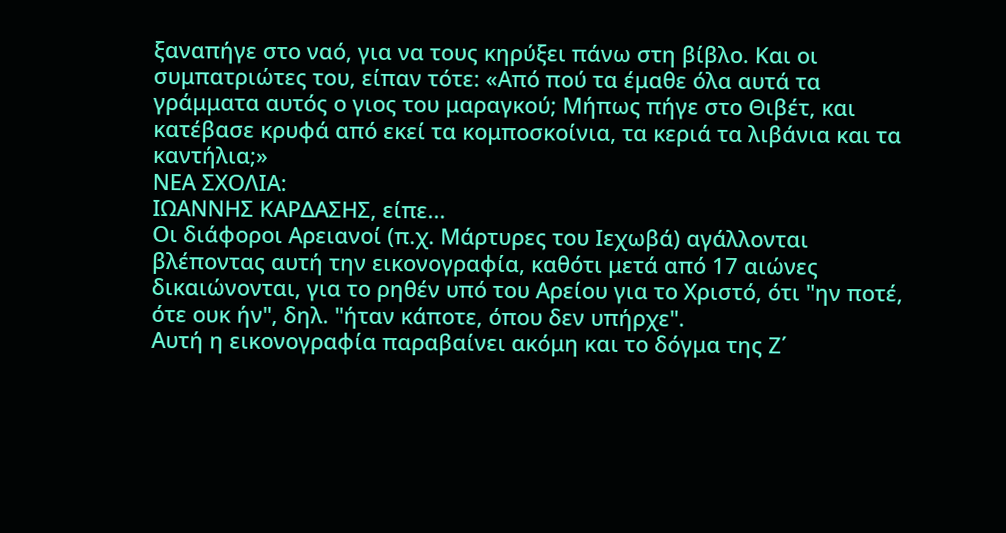ξαναπήγε στο ναό, για να τους κηρύξει πάνω στη βίβλο. Και οι συμπατριώτες του, είπαν τότε: «Από πού τα έμαθε όλα αυτά τα γράμματα αυτός ο γιος του μαραγκού; Μήπως πήγε στο Θιβέτ, και κατέβασε κρυφά από εκεί τα κομποσκοίνια, τα κεριά τα λιβάνια και τα καντήλια;»
ΝΕΑ ΣΧΟΛΙΑ:
ΙΩΑΝΝΗΣ ΚΑΡΔΑΣΗΣ, είπε...
Οι διάφοροι Αρειανοί (π.χ. Μάρτυρες του Ιεχωβά) αγάλλονται βλέποντας αυτή την εικονογραφία, καθότι μετά από 17 αιώνες δικαιώνονται, για το ρηθέν υπό του Αρείου για το Χριστό, ότι "ην ποτέ, ότε ουκ ήν", δηλ. "ήταν κάποτε, όπου δεν υπήρχε".
Αυτή η εικονογραφία παραβαίνει ακόμη και το δόγμα της Ζ΄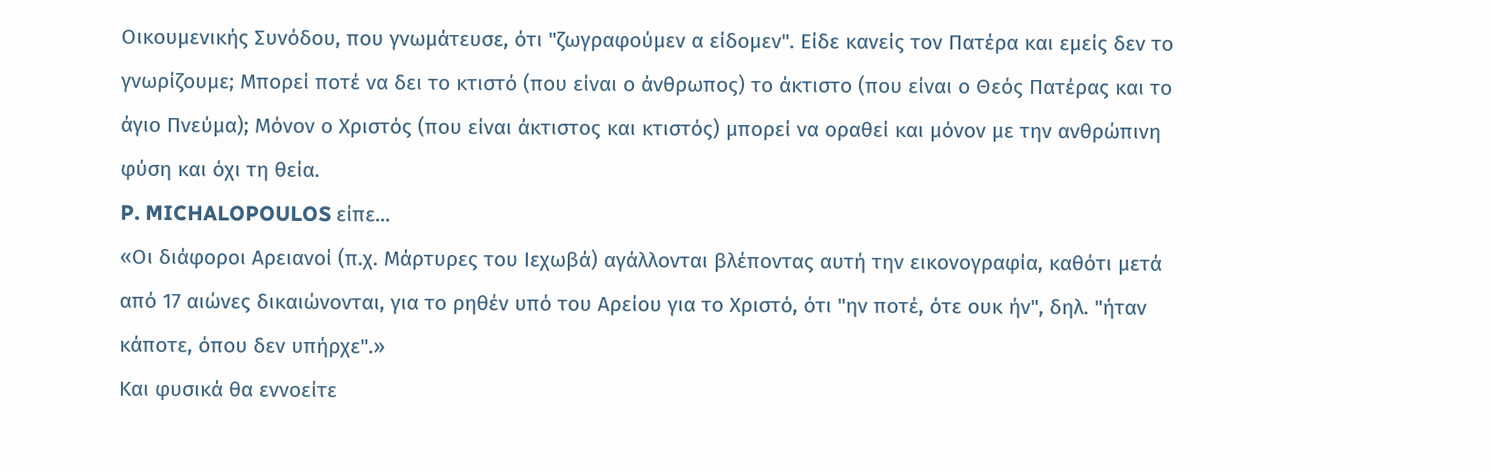Οικουμενικής Συνόδου, που γνωμάτευσε, ότι "ζωγραφούμεν α είδομεν". Είδε κανείς τον Πατέρα και εμείς δεν το γνωρίζουμε; Μπορεί ποτέ να δει το κτιστό (που είναι ο άνθρωπος) το άκτιστο (που είναι ο Θεός Πατέρας και το άγιο Πνεύμα); Μόνον ο Χριστός (που είναι άκτιστος και κτιστός) μπορεί να οραθεί και μόνον με την ανθρώπινη φύση και όχι τη θεία.
P. MICHALOPOULOS είπε...
«Οι διάφοροι Αρειανοί (π.χ. Μάρτυρες του Ιεχωβά) αγάλλονται βλέποντας αυτή την εικονογραφία, καθότι μετά από 17 αιώνες δικαιώνονται, για το ρηθέν υπό του Αρείου για το Χριστό, ότι "ην ποτέ, ότε ουκ ήν", δηλ. "ήταν κάποτε, όπου δεν υπήρχε".»
Και φυσικά θα εννοείτε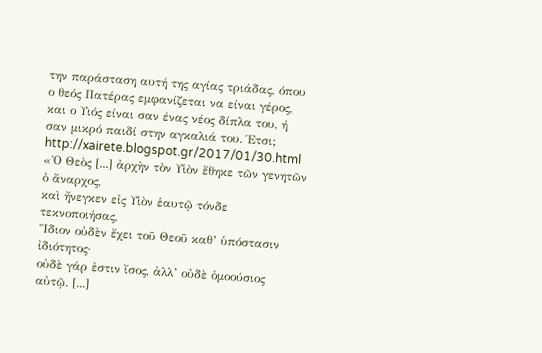την παράσταση αυτή της αγίας τριάδας, όπου ο θεός Πατέρας εμφανίζεται να είναι γέρος, και ο Υιός είναι σαν ένας νέος δίπλα του, ή σαν μικρό παιδί στην αγκαλιά του. Έτσι;
http://xairete.blogspot.gr/2017/01/30.html
«Ὁ Θεὸς [...] ἀρχὴν τὸν Υἱὸν ἔθηκε τῶν γενητῶν ὁ ἄναρχος,
καὶ ἤνεγκεν εἰς Υἱὸν ἑαυτῷ τόνδε τεκνοποιήσας,
Ἴδιον οὐδὲν ἔχει τοῦ Θεοῦ καθ’ ὑπόστασιν ἰδιότητος·
οὐδὲ γάρ ἐστιν ἴσος, ἀλλ’ οὐδὲ ὁμοούσιος αὐτῷ. [...]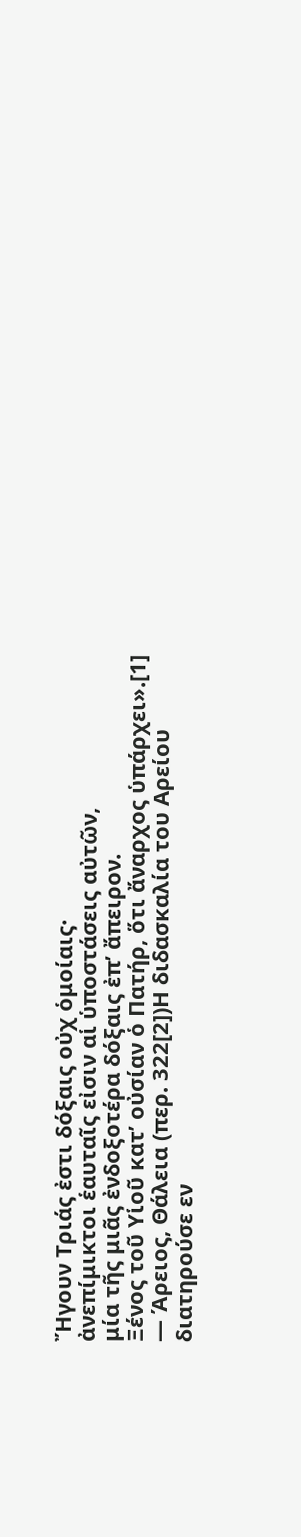Ἤγουν Τριάς ἐστι δόξαις οὐχ ὁμοίαις·
ἀνεπίμικτοι ἑαυταῖς εἰσιν αἱ ὑποστάσεις αὐτῶν,
μία τῆς μιᾶς ἐνδοξοτέρα δόξαις ἐπ’ ἄπειρον.
Ξένος τοῦ Υἱοῦ κατ’ οὐσίαν ὁ Πατήρ, ὅτι ἄναρχος ὑπάρχει».[1]
— Άρειος, Θάλεια (περ. 322[2])Η διδασκαλία του Αρείου διατηρούσε εν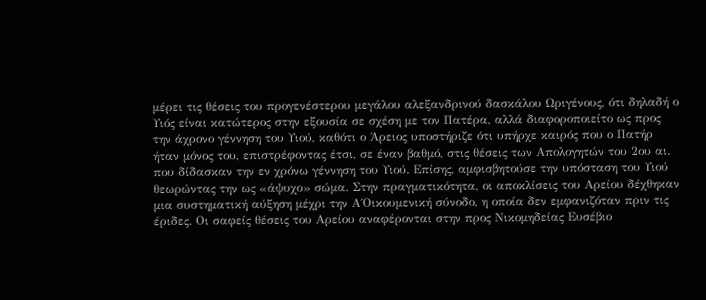μέρει τις θέσεις του προγενέστερου μεγάλου αλεξανδρινού δασκάλου Ωριγένους, ότι δηλαδή ο Υιός είναι κατώτερος στην εξουσία σε σχέση με τον Πατέρα, αλλά διαφοροποιείτο ως προς την άχρονο γέννηση του Υιού, καθότι ο Άρειος υποστήριζε ότι υπήρχε καιρός που ο Πατήρ ήταν μόνος του, επιστρέφοντας έτσι, σε έναν βαθμό, στις θέσεις των Απολογητών του 2ου αι. που δίδασκαν την εν χρόνω γέννηση του Υιού. Επίσης, αμφισβητούσε την υπόσταση του Υιού θεωρώντας την ως «άψυχο» σώμα. Στην πραγματικότητα, οι αποκλίσεις του Αρείου δέχθηκαν μια συστηματική αύξηση μέχρι την Α΄Οικουμενική σύνοδο, η οποία δεν εμφανιζόταν πριν τις έριδες. Οι σαφείς θέσεις του Αρείου αναφέρονται στην προς Νικομηδείας Ευσέβιο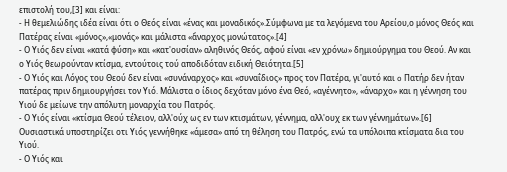επιστολή του,[3] και είναι:
- Η θεμελιώδης ιδέα είναι ότι ο Θεός είναι «ένας και μοναδικός».Σύμφωνα με τα λεγόμενα του Αρείου,ο μόνος Θεός και Πατέρας είναι «μόνος»,«μονάς» και μάλιστα «ἄναρχος μονώτατος».[4]
- Ο Υιός δεν είναι «κατά φύση» και «κατ'ουσίαν» αληθινός Θεός, αφού είναι «εν χρόνω» δημιούργημα του Θεού. Αν και ο Υιός θεωρούνταν κτίσμα, εντούτοις τού αποδιδόταν ειδική Θειότητα.[5]
- Ο Υιός και Λόγος του Θεού δεν είναι «συνάναρχος» και «συναΐδιος» προς τον Πατέρα, γι'αυτό και o Πατήρ δεν ήταν πατέρας πριν δημιουργήσει τον Υιό. Μάλιστα ο ίδιος δεχόταν μόνο ένα Θεό, «αγέννητο», «άναρχο» και η γέννηση του Υιού δε μείωνε την απόλυτη μοναρχία του Πατρός.
- Ο Υιός είναι «κτίσμα Θεού τέλειον, αλλ'ούχ ως εν των κτισμάτων, γέννημα, αλλ'ουχ εκ των γέννημάτων».[6] Ουσιαστικά υποστηρίζει οτι Υιός γεννήθηκε «άμεσα» από τη θέληση του Πατρός, ενώ τα υπόλοιπα κτίσματα δια του Υιού.
- Ο Υιός και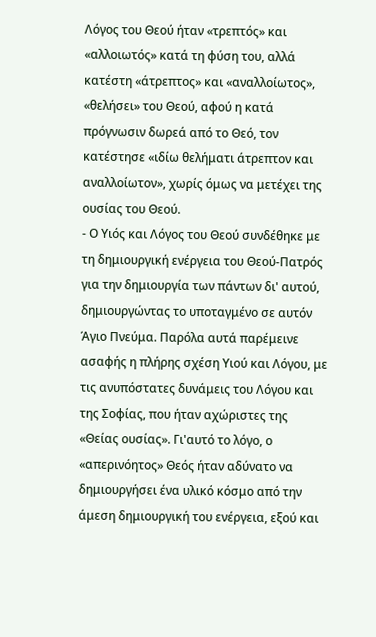Λόγος του Θεού ήταν «τρεπτός» και «αλλοιωτός» κατά τη φύση του, αλλά κατέστη «άτρεπτος» και «αναλλοίωτος», «θελήσει» του Θεού, αφού η κατά πρόγνωσιν δωρεά από το Θεό, τον κατέστησε «ιδίω θελήματι άτρεπτον και αναλλοίωτον», χωρίς όμως να μετέχει της ουσίας του Θεού.
- Ο Υιός και Λόγος του Θεού συνδέθηκε με τη δημιουργική ενέργεια του Θεού-Πατρός για την δημιουργία των πάντων δι' αυτού, δημιουργώντας το υποταγμένο σε αυτόν Άγιο Πνεύμα. Παρόλα αυτά παρέμεινε ασαφής η πλήρης σχέση Υιού και Λόγου, με τις ανυπόστατες δυνάμεις του Λόγου και της Σοφίας, που ήταν αχώριστες της «Θείας ουσίας». Γι'αυτό το λόγο, ο «απερινόητος» Θεός ήταν αδύνατο να δημιουργήσει ένα υλικό κόσμο από την άμεση δημιουργική του ενέργεια, εξού και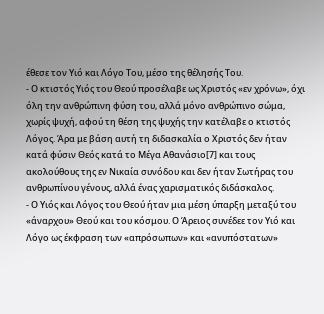έθεσε τον Υιό και Λόγο Του, μέσο της θέλησής Του.
- Ο κτιστός Υιός του Θεού προσέλαβε ως Χριστός «εν χρόνω», όχι όλη την ανθρώπινη φύση του, αλλά μόνο ανθρώπινο σώμα, χωρίς ψυχή, αφού τη θέση της ψυχής την κατέλαβε ο κτιστός Λόγος. Άρα με βάση αυτή τη διδασκαλία ο Χριστός δεν ήταν κατά φύσιν Θεός κατά το Μέγα Αθανάσιο[7] και τους ακολούθους της εν Νικαία συνόδου και δεν ήταν Σωτήρας του ανθρωπίνου γένους, αλλά ένας χαρισματικός διδάσκαλος.
- Ο Υιός και Λόγος του Θεού ήταν μια μέση ύπαρξη μεταξύ του «άναρχου» Θεού και του κόσμου. Ο Άρειος συνέδεε τον Υιό και Λόγο ως έκφραση των «απρόσωπων» και «ανυπόστατων»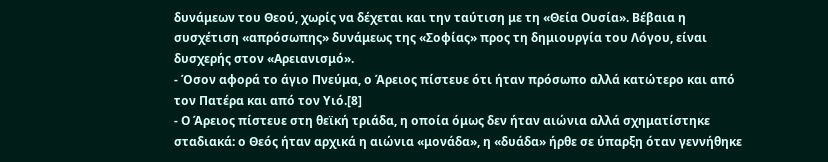δυνάμεων του Θεού, χωρίς να δέχεται και την ταύτιση με τη «Θεία Ουσία». Βέβαια η συσχέτιση «απρόσωπης» δυνάμεως της «Σοφίας» προς τη δημιουργία του Λόγου, είναι δυσχερής στον «Αρειανισμό».
- Όσον αφορά το άγιο Πνεύμα, ο Άρειος πίστευε ότι ήταν πρόσωπο αλλά κατώτερο και από τον Πατέρα και από τον Υιό.[8]
- Ο Άρειος πίστευε στη θεϊκή τριάδα, η οποία όμως δεν ήταν αιώνια αλλά σχηματίστηκε σταδιακά: ο Θεός ήταν αρχικά η αιώνια «μονάδα», η «δυάδα» ήρθε σε ύπαρξη όταν γεννήθηκε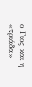ο Γιος και η «τριάδα»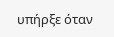υπήρξε όταν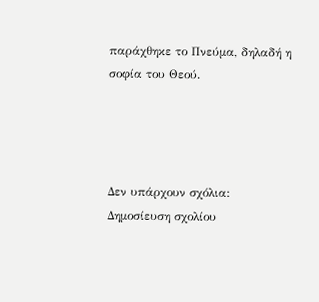παράχθηκε το Πνεύμα, δηλαδή η σοφία του Θεού.




Δεν υπάρχουν σχόλια:
Δημοσίευση σχολίου